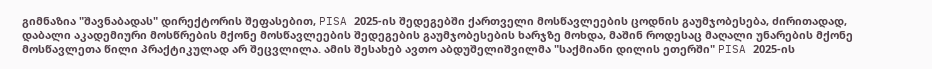გიმნაზია "შავნაბადას" დირექტორის შეფასებით, PISA 2025-ის შედეგებში ქართველი მოსწავლეების ცოდნის გაუმჯობესება, ძირითადად, დაბალი აკადემიური მოსწრების მქონე მოსწავლეების შედეგების გაუმჯობესების ხარჯზე მოხდა, მაშინ როდესაც მაღალი უნარების მქონე მოსწავლეთა წილი პრაქტიკულად არ შეცვლილა. ამის შესახებ ავთო აბდუშელიშვილმა "საქმიანი დილის ეთერში" PISA 2025-ის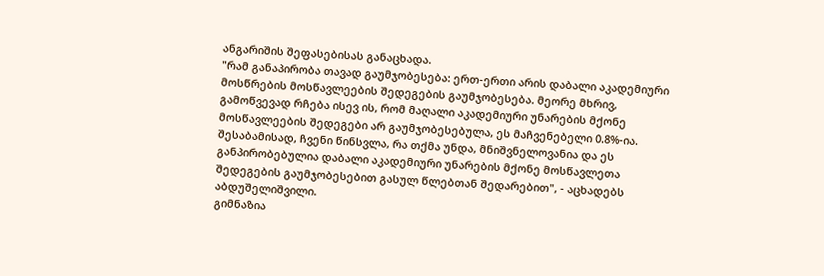ანგარიშის შეფასებისას განაცხადა.
"რამ განაპირობა თავად გაუმჯობესება: ერთ-ერთი არის დაბალი აკადემიური მოსწრების მოსწავლეების შედეგების გაუმჯობესება. მეორე მხრივ, გამოწვევად რჩება ისევ ის, რომ მაღალი აკადემიური უნარების მქონე მოსწავლეების შედეგები არ გაუმჯობესებულა, ეს მაჩვენებელი 0.8%-ია. შესაბამისად, ჩვენი წინსვლა, რა თქმა უნდა, მნიშვნელოვანია და ეს განპირობებულია დაბალი აკადემიური უნარების მქონე მოსწავლეთა შედეგების გაუმჯობესებით გასულ წლებთან შედარებით", - აცხადებს აბდუშელიშვილი.
გიმნაზია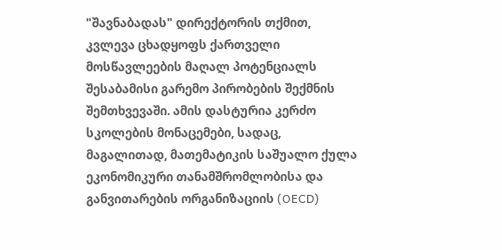"შავნაბადას" დირექტორის თქმით, კვლევა ცხადყოფს ქართველი მოსწავლეების მაღალ პოტენციალს შესაბამისი გარემო პირობების შექმნის შემთხვევაში. ამის დასტურია კერძო სკოლების მონაცემები, სადაც, მაგალითად, მათემატიკის საშუალო ქულა ეკონომიკური თანამშრომლობისა და განვითარების ორგანიზაციის (OECD)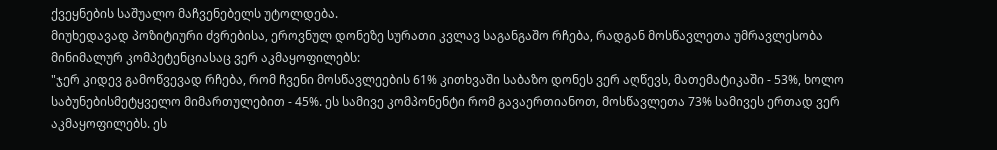ქვეყნების საშუალო მაჩვენებელს უტოლდება.
მიუხედავად პოზიტიური ძვრებისა, ეროვნულ დონეზე სურათი კვლავ საგანგაშო რჩება, რადგან მოსწავლეთა უმრავლესობა მინიმალურ კომპეტენციასაც ვერ აკმაყოფილებს:
"ჯერ კიდევ გამოწვევად რჩება, რომ ჩვენი მოსწავლეების 61% კითხვაში საბაზო დონეს ვერ აღწევს, მათემატიკაში - 53%, ხოლო საბუნებისმეტყველო მიმართულებით - 45%. ეს სამივე კომპონენტი რომ გავაერთიანოთ, მოსწავლეთა 73% სამივეს ერთად ვერ აკმაყოფილებს. ეს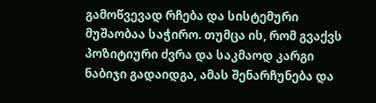გამოწვევად რჩება და სისტემური მუშაობაა საჭირო. თუმცა ის, რომ გვაქვს პოზიტიური ძვრა და საკმაოდ კარგი ნაბიჯი გადაიდგა, ამას შენარჩუნება და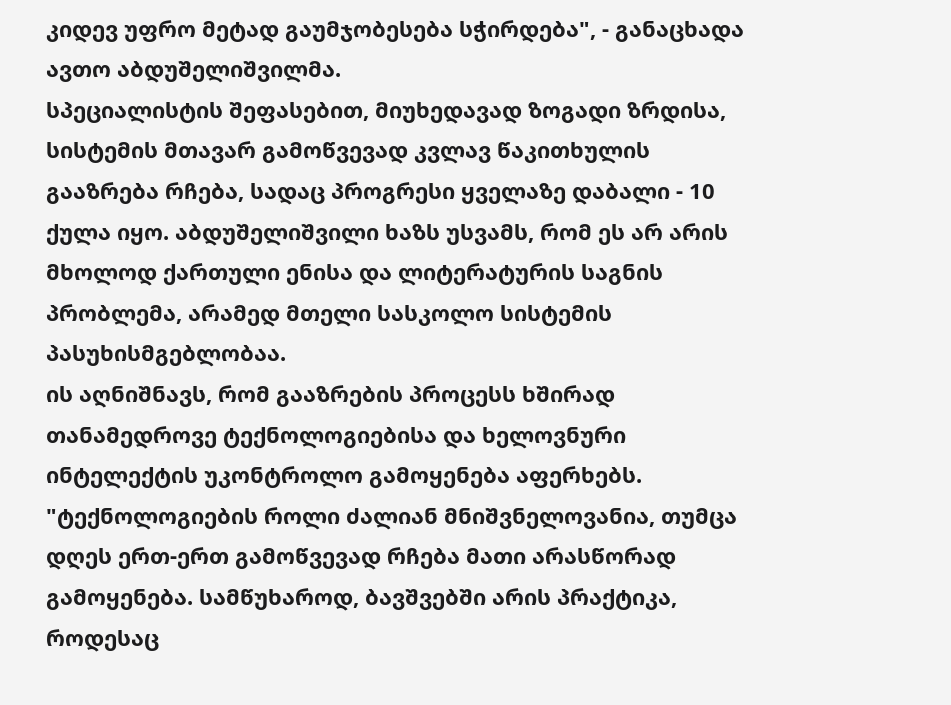კიდევ უფრო მეტად გაუმჯობესება სჭირდება", - განაცხადა ავთო აბდუშელიშვილმა.
სპეციალისტის შეფასებით, მიუხედავად ზოგადი ზრდისა, სისტემის მთავარ გამოწვევად კვლავ წაკითხულის გააზრება რჩება, სადაც პროგრესი ყველაზე დაბალი - 10 ქულა იყო. აბდუშელიშვილი ხაზს უსვამს, რომ ეს არ არის მხოლოდ ქართული ენისა და ლიტერატურის საგნის პრობლემა, არამედ მთელი სასკოლო სისტემის პასუხისმგებლობაა.
ის აღნიშნავს, რომ გააზრების პროცესს ხშირად თანამედროვე ტექნოლოგიებისა და ხელოვნური ინტელექტის უკონტროლო გამოყენება აფერხებს.
"ტექნოლოგიების როლი ძალიან მნიშვნელოვანია, თუმცა დღეს ერთ-ერთ გამოწვევად რჩება მათი არასწორად გამოყენება. სამწუხაროდ, ბავშვებში არის პრაქტიკა, როდესაც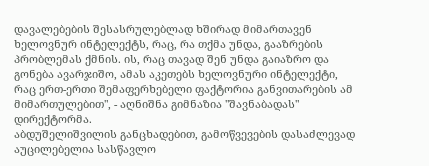დავალებების შესასრულებლად ხშირად მიმართავენ ხელოვნურ ინტელექტს, რაც, რა თქმა უნდა, გააზრების პრობლემას ქმნის. ის, რაც თავად შენ უნდა გაიაზრო და გონება ავარჯიშო, ამას აკეთებს ხელოვნური ინტელექტი, რაც ერთ-ერთი შემაფერხებელი ფაქტორია განვითარების ამ მიმართულებით", - აღნიშნა გიმნაზია "შავნაბადას" დირექტორმა.
აბდუშელიშვილის განცხადებით, გამოწვევების დასაძლევად აუცილებელია სასწავლო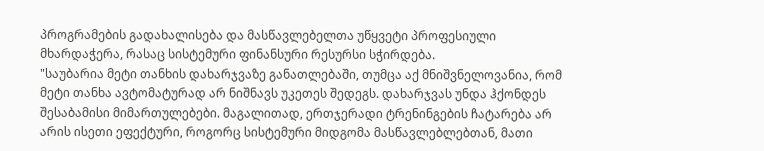პროგრამების გადახალისება და მასწავლებელთა უწყვეტი პროფესიული მხარდაჭერა, რასაც სისტემური ფინანსური რესურსი სჭირდება.
"საუბარია მეტი თანხის დახარჯვაზე განათლებაში, თუმცა აქ მნიშვნელოვანია, რომ მეტი თანხა ავტომატურად არ ნიშნავს უკეთეს შედეგს. დახარჯვას უნდა ჰქონდეს შესაბამისი მიმართულებები. მაგალითად, ერთჯერადი ტრენინგების ჩატარება არ არის ისეთი ეფექტური, როგორც სისტემური მიდგომა მასწავლებლებთან, მათი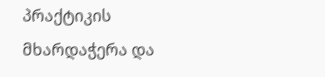პრაქტიკის მხარდაჭერა და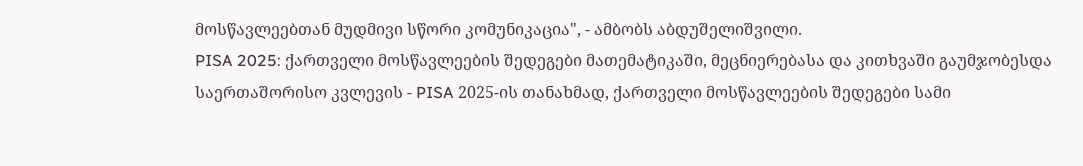მოსწავლეებთან მუდმივი სწორი კომუნიკაცია", - ამბობს აბდუშელიშვილი.
PISA 2025: ქართველი მოსწავლეების შედეგები მათემატიკაში, მეცნიერებასა და კითხვაში გაუმჯობესდა
საერთაშორისო კვლევის - PISA 2025-ის თანახმად, ქართველი მოსწავლეების შედეგები სამი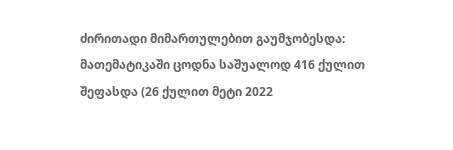ძირითადი მიმართულებით გაუმჯობესდა: მათემატიკაში ცოდნა საშუალოდ 416 ქულით შეფასდა (26 ქულით მეტი 2022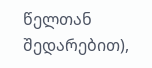წელთან შედარებით),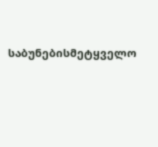საბუნებისმეტყველო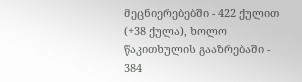მეცნიერებებში - 422 ქულით (+38 ქულა), ხოლო წაკითხულის გააზრებაში - 384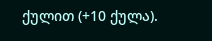ქულით (+10 ქულა).